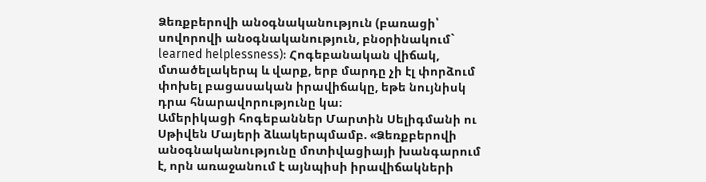Ձեռքբերովի անօգնականություն (բառացի՝ սովորովի անօգնականություն, բնօրինակում` learned helplessness): Հոգեբանական վիճակ, մտածելակերպ և վարք, երբ մարդը չի էլ փորձում փոխել բացասական իրավիճակը, եթե նույնիսկ դրա հնարավորությունը կա։
Ամերիկացի հոգեբաններ Մարտին Սելիգմանի ու Սթիվեն Մայերի ձևակերպմամբ. «Ձեռքբերովի անօգնականությունը մոտիվացիայի խանգարում է, որն առաջանում է այնպիսի իրավիճակների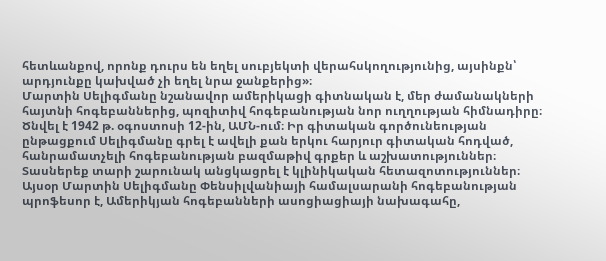հետևանքով, որոնք դուրս են եղել սուբյեկտի վերահսկողությունից, այսինքն՝ արդյունքը կախված չի եղել նրա ջանքերից»։
Մարտին Սելիգմանը նշանավոր ամերիկացի գիտնական է, մեր ժամանակների հայտնի հոգեբաններից, պոզիտիվ հոգեբանության նոր ուղղության հիմնադիրը։
Ծնվել է 1942 թ. օգոստոսի 12-ին, ԱՄՆ-ում։ Իր գիտական գործունեության ընթացքում Սելիգմանը գրել է ավելի քան երկու հարյուր գիտական հոդված, հանրամատչելի հոգեբանության բազմաթիվ գրքեր և աշխատություններ։ Տասներեք տարի շարունակ անցկացրել է կլինիկական հետազոտություններ։
Այսօր Մարտին Սելիգմանը Փենսիլվանիայի համալսարանի հոգեբանության պրոֆեսոր է, Ամերիկյան հոգեբանների ասոցիացիայի նախագահը,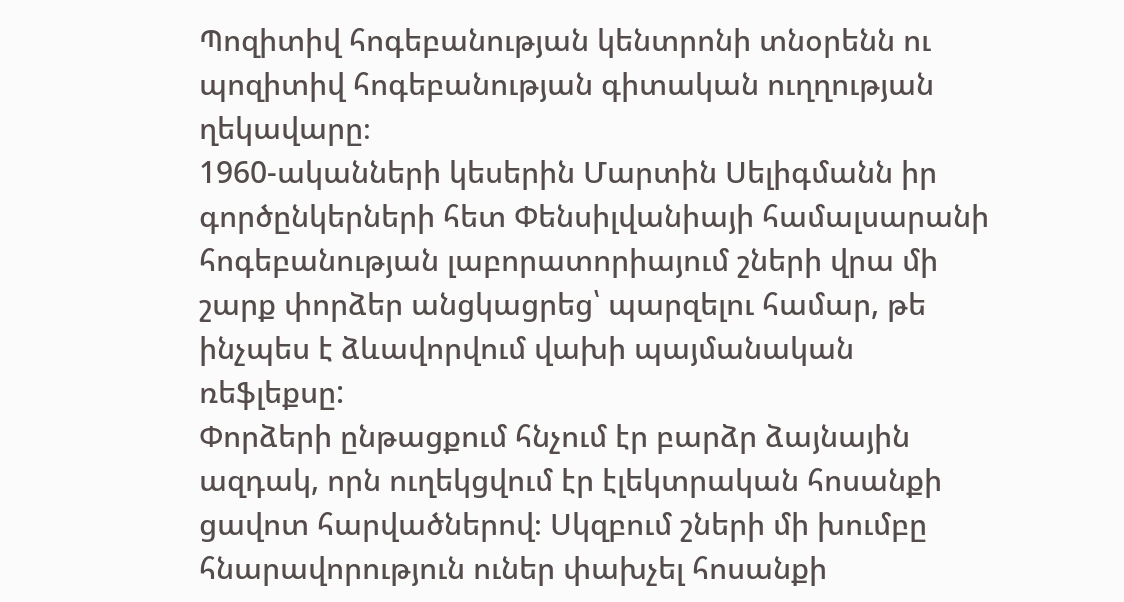Պոզիտիվ հոգեբանության կենտրոնի տնօրենն ու պոզիտիվ հոգեբանության գիտական ուղղության ղեկավարը։
1960-ականների կեսերին Մարտին Սելիգմանն իր գործընկերների հետ Փենսիլվանիայի համալսարանի հոգեբանության լաբորատորիայում շների վրա մի շարք փորձեր անցկացրեց՝ պարզելու համար, թե ինչպես է ձևավորվում վախի պայմանական ռեֆլեքսը:
Փորձերի ընթացքում հնչում էր բարձր ձայնային ազդակ, որն ուղեկցվում էր էլեկտրական հոսանքի ցավոտ հարվածներով։ Սկզբում շների մի խումբը հնարավորություն ուներ փախչել հոսանքի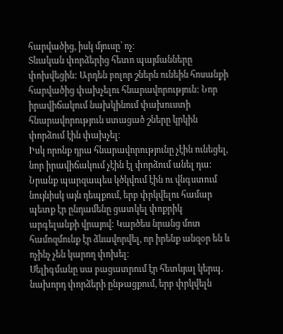հարվածից, իսկ մյուսը՝ ոչ։
Տևական փորձերից հետո պայմանները փոխվեցին: Արդեն բոլոր շներն ունեին հոսանքի հարվածից փախչելու հնարավորություն: Նոր իրավիճակում նախկինում փախուստի հնարավորություն ստացած շները կրկին փորձում էին փախչել։
Իսկ որոնք դրա հնարավորությունը չէին ունեցել, նոր իրավիճակում չէին էլ փորձում անել դա: Նրանք պարզապես կծկվում էին ու վնգստում նույնիսկ այն դեպքում, երբ փրկվելու համար պետք էր ընդամենը ցատկել փոքրիկ արգելանքի վրայով: Կարծես նրանց մոտ համոզմունք էր ձևավորվել, որ իրենք անզօր են և ոչինչ չեն կարող փոխել։
Սելիգմանը սա բացատրում էր հետևյալ կերպ․ նախորդ փորձերի ընթացքում, երբ փրկվելն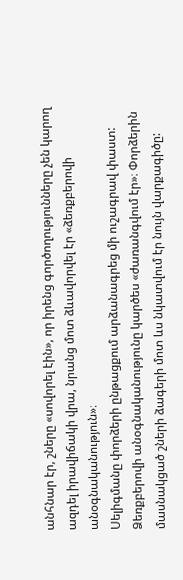անհնար էր, շները «սովորել էին», որ իրենց գործողությունները չեն կարող ազդել իրավիճակի վրա, նրանց մոտ ձևավորվել էր «ձեռքբերովի անօգնականություն»։
Սելիգմանը փորձերի ընթացքում արձանագրեց մի ուշագրավ փաստ: Ձեռքբերովի անօգնականությունը կարծես «ժառանգվում էր»։ Փորձերին մասնակցած շների ձագերի մոտ ևս նկատվում էր նույն վարքագիծը: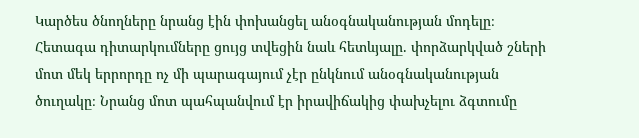Կարծես ծնողները նրանց էին փոխանցել անօգնականության մոդելը։
Հետագա դիտարկումները ցույց տվեցին նաև հետևյալը. փորձարկված շների մոտ մեկ երրորդը ոչ մի պարագայում չէր ընկնում անօգնականության ծուղակը։ Նրանց մոտ պահպանվում էր իրավիճակից փախչելու ձգտումը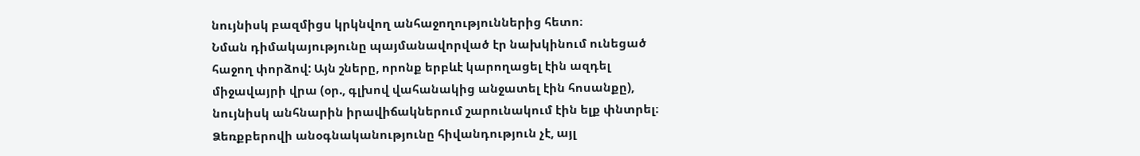նույնիսկ բազմիցս կրկնվող անհաջողություններից հետո։
Նման դիմակայությունը պայմանավորված էր նախկինում ունեցած հաջող փորձով: Այն շները, որոնք երբևէ կարողացել էին ազդել միջավայրի վրա (օր., գլխով վահանակից անջատել էին հոսանքը), նույնիսկ անհնարին իրավիճակներում շարունակում էին ելք փնտրել։
Ձեռքբերովի անօգնականությունը հիվանդություն չէ, այլ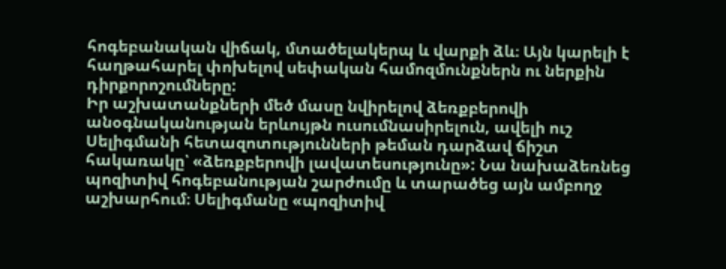հոգեբանական վիճակ, մտածելակերպ և վարքի ձև։ Այն կարելի է հաղթահարել փոխելով սեփական համոզմունքներն ու ներքին դիրքորոշումները:
Իր աշխատանքների մեծ մասը նվիրելով ձեռքբերովի անօգնականության երևույթն ուսումնասիրելուն, ավելի ուշ Սելիգմանի հետազոտությունների թեման դարձավ ճիշտ հակառակը՝ «ձեռքբերովի լավատեսությունը»: Նա նախաձեռնեց պոզիտիվ հոգեբանության շարժումը և տարածեց այն ամբողջ աշխարհում։ Սելիգմանը «պոզիտիվ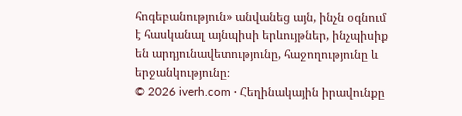հոգեբանություն» անվանեց այն, ինչն օգնում է հասկանալ այնպիսի երևույթներ, ինչպիսիք են արդյունավետությունը, հաջողությունը և երջանկությունը։
© 2026 iverh.com · Հեղինակային իրավունքը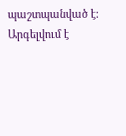պաշտպանված է: Արգելվում է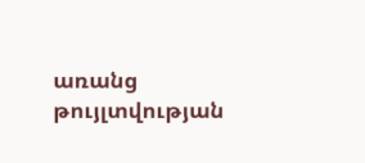առանց թույլտվության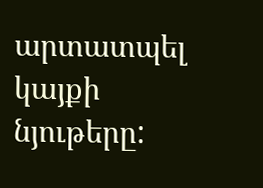արտատպել կայքի նյութերը: